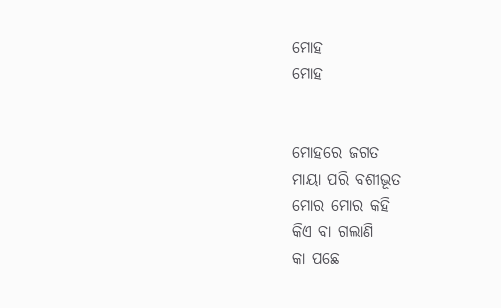ମୋହ
ମୋହ


ମୋହରେ ଜଗତ
ମାୟା ପରି ବଶୀଭୂତ
ମୋର ମୋର କହି
କିଏ ବା ଗଲାଣି
କା ପଛେ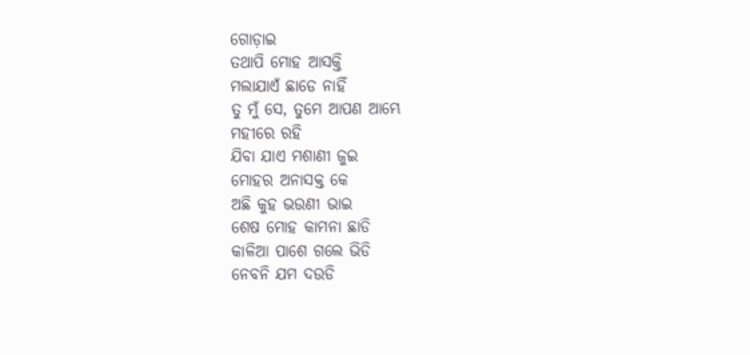ଗୋଡ଼ାଇ
ତଥାପି ମୋହ ଆସକ୍ତି
ମଲାଯାଏଁ ଛାଡେ ନାହିଁ
ତୁ ମୁଁ ସେ, ତୁମେ ଆପଣ ଆମ୍ଭେ
ମହୀରେ ରହି
ଯିବା ଯାଏ ମଶାଣୀ ଜୁଇ
ମୋହର ଅନାସକ୍ତ କେ
ଅଛି କୁହ ଭଉଣୀ ଭାଇ
ଶେଷ ମୋହ କାମନା ଛାଡି
କାଳିଆ ପାଶେ ଗଲେ ଭିଡି
ନେବନି ଯମ ଦଉଡି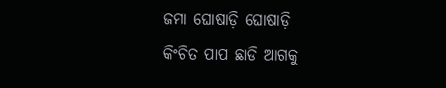ଜମା ଘୋଷାଡ଼ି ଘୋଷାଡ଼ି
କିଂଚିତ ପାପ ଛାଡି ଆଗକୁ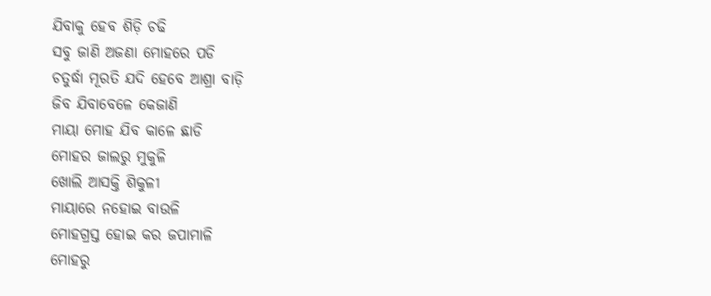ଯିବାକୁ ହେବ ଶିଡ଼ି ଚଢି
ସବୁ ଜାଣି ଅଜଣା ମୋହରେ ପଡି
ଚତୁର୍ଦ୍ଧା ମୂରତି ଯଦି ହେବେ ଆଶ୍ରା ବାଡ଼ି
ଜିବ ଯିବାବେଳେ କେଜାଣି
ମାୟା ମୋହ ଯିବ କାଳେ ଛାଡି
ମୋହର ଜାଲରୁ ମୁକୁଳି
ଖୋଲି ଆସକ୍ତି ଶିକୁଳୀ
ମାୟାରେ ନହୋଇ ବାଉଳି
ମୋହଗ୍ରସ୍ତ ହୋଇ କର ଜପାମାଳି
ମୋହରୁ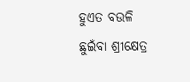ହୁଏତ ବଉଳି
ଛୁଇଁବା ଶ୍ରୀକ୍ଷେତ୍ର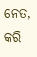ନେତ,
କରି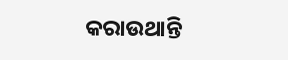କରାଉଥାନ୍ତି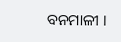ବନମାଳୀ ।